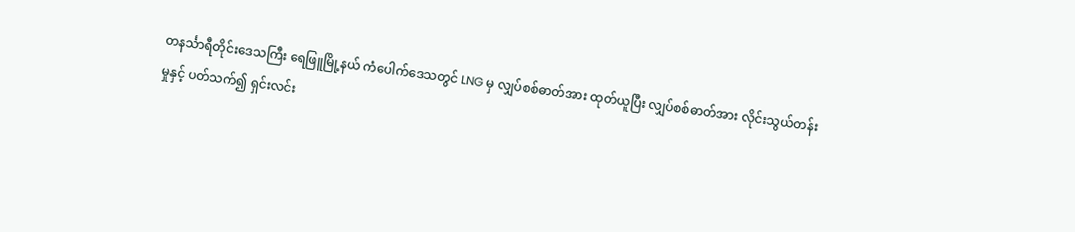တနင်္သာရီတိုင်းဒေသကြီး ရေဖြူမြို့နယ် ကံပေါက်ဒေသတွင် LNG မှ လျှပ်စစ်ဓာတ်အား ထုတ်ယူပြီး လျှပ်စစ်ဓာတ်အား လိုင်းသွယ်တန်းမှုနှင့် ပတ်သက်၍ ရှင်းလင်း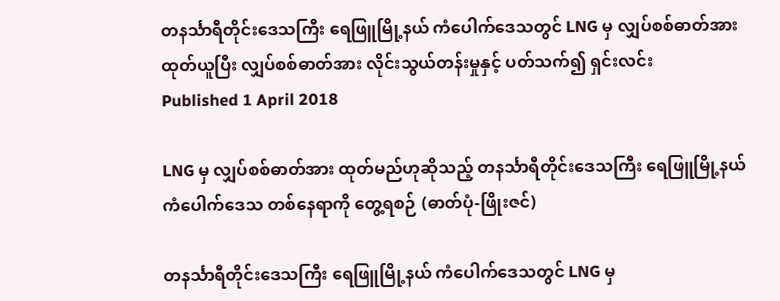တနင်္သာရီတိုင်းဒေသကြီး ရေဖြူမြို့နယ် ကံပေါက်ဒေသတွင် LNG မှ လျှပ်စစ်ဓာတ်အား ထုတ်ယူပြီး လျှပ်စစ်ဓာတ်အား လိုင်းသွယ်တန်းမှုနှင့် ပတ်သက်၍ ရှင်းလင်း
Published 1 April 2018

LNG မှ လျှပ်စစ်ဓာတ်အား ထုတ်မည်ဟုဆိုသည့် တနင်္သာရီတိုင်းဒေသကြီး ရေဖြူမြို့နယ် ကံပေါက်ဒေသ တစ်နေရာကို တွေ့ရစဉ် (ဓာတ်ပုံ-ဖြိုးဇင်)

တနင်္သာရီတိုင်းဒေသကြီး ရေဖြူမြို့နယ် ကံပေါက်ဒေသတွင် LNG မှ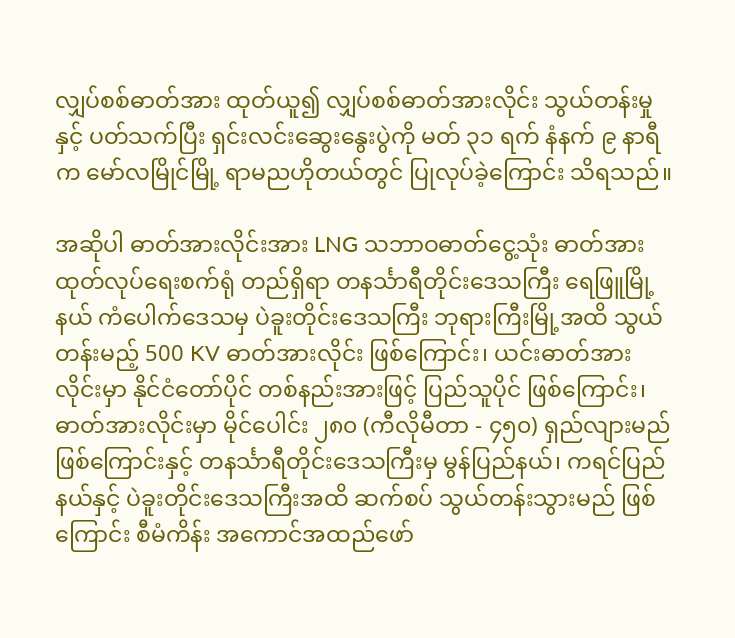လျှပ်စစ်ဓာတ်အား ထုတ်ယူ၍ လျှပ်စစ်ဓာတ်အားလိုင်း သွယ်တန်းမှုနှင့် ပတ်သက်ပြီး ရှင်းလင်းဆွေးနွေးပွဲကို မတ် ၃၁ ရက် နံနက် ၉ နာရီက မော်လမြိုင်မြို့ ရာမညဟိုတယ်တွင် ပြုလုပ်ခဲ့ကြောင်း သိရသည်။

အဆိုပါ ဓာတ်အားလိုင်းအား LNG သဘာဝဓာတ်ငွေ့သုံး ဓာတ်အားထုတ်လုပ်ရေးစက်ရုံ တည်ရှိရာ တနင်္သာရီတိုင်းဒေသကြီး ရေဖြူမြို့နယ် ကံပေါက်ဒေသမှ ပဲခူးတိုင်းဒေသကြီး ဘုရားကြီးမြို့အထိ သွယ်တန်းမည့် 500 KV ဓာတ်အားလိုင်း ဖြစ်ကြောင်း၊ ယင်းဓာတ်အားလိုင်းမှာ နိုင်ငံတော်ပိုင် တစ်နည်းအားဖြင့် ပြည်သူပိုင် ဖြစ်ကြောင်း၊ ဓာတ်အားလိုင်းမှာ မိုင်ပေါင်း ၂၈၀ (ကီလိုမီတာ - ၄၅၀) ရှည်လျားမည် ဖြစ်ကြောင်းနှင့် တနင်္သာရီတိုင်းဒေသကြီးမှ မွန်ပြည်နယ်၊ ကရင်ပြည်နယ်နှင့် ပဲခူးတိုင်းဒေသကြီးအထိ ဆက်စပ် သွယ်တန်းသွားမည် ဖြစ်ကြောင်း စီမံကိန်း အကောင်အထည်ဖော်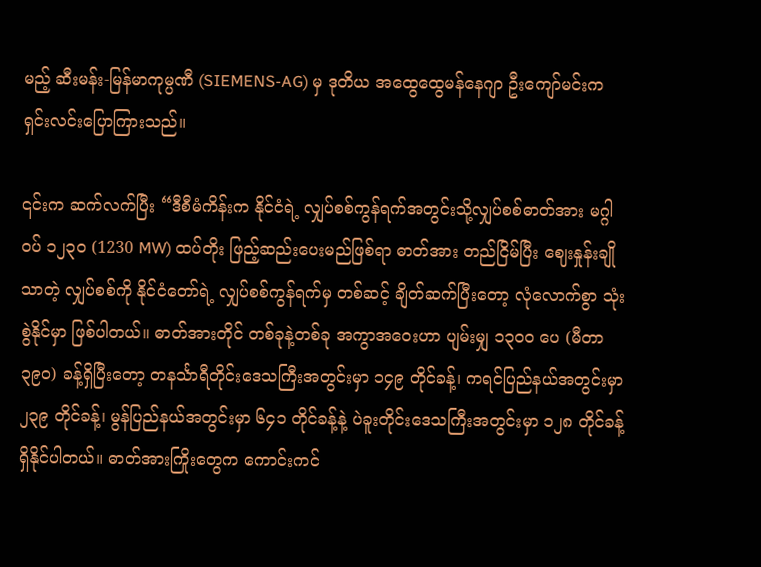မည့် ဆီးမန်း-မြန်မာကုမ္ပဏီ (SIEMENS-AG) မှ ဒုတိယ အထွေထွေမန်နေဂျာ ဦးကျော်မင်းက ရှင်းလင်းပြောကြားသည်။

၎င်းက ဆက်လက်ပြီး “ဒီစီမံကိန်းက နိုင်ငံရဲ့ လျှပ်စစ်ကွန်ရက်အတွင်းသို့လျှပ်စစ်ဓာတ်အား မဂ္ဂါဝပ် ၁၂၃၀ (1230 MW) ထပ်တိုး ဖြည့်ဆည်းပေးမည်ဖြစ်ရာ ဓာတ်အား တည်ငြိမ်ပြီး ဈေးနှုန်းချိုသာတဲ့ လျှပ်စစ်ကို နိုင်ငံတော်ရဲ့ လျှပ်စစ်ကွန်ရက်မှ တစ်ဆင့် ချိတ်ဆက်ပြီးတော့ လုံလောက်စွာ သုံးစွဲနိုင်မှာ ဖြစ်ပါတယ်။ ဓာတ်အားတိုင် တစ်ခုနဲ့တစ်ခု အကွာအဝေးဟာ ပျမ်းမျှ ၁၃၀၀ ပေ (မီတာ ၃၉၀) ခန့်ရှိပြီးတော့ တနင်္သာရီတိုင်းဒေသကြီးအတွင်းမှာ ၁၄၉ တိုင်ခန့်၊ ကရင်ပြည်နယ်အတွင်းမှာ ၂၃၉ တိုင်ခန့်၊ မွန်ပြည်နယ်အတွင်းမှာ ၆၄၁ တိုင်ခန့်နဲ့ ပဲခူးတိုင်းဒေသကြီးအတွင်းမှာ ၁၂၈ တိုင်ခန့်ရှိနိုင်ပါတယ်။ ဓာတ်အားကြိုးတွေက ကောင်းကင်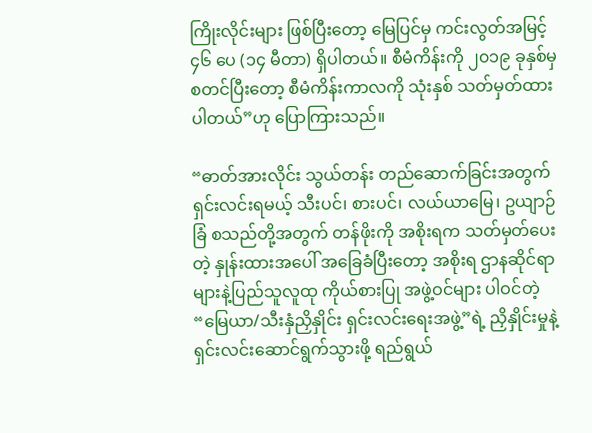ကြိုးလိုင်းများ ဖြစ်ပြီးတော့ မြေပြင်မှ ကင်းလွတ်အမြင့် ၄၆ ပေ (၁၄ မီတာ) ရှိပါတယ်။ စီမံကိန်းကို ၂၀၁၉ ခုနှစ်မှ စတင်ပြီးတော့ စီမံကိန်းကာလကို သုံးနှစ် သတ်မှတ်ထားပါတယ်”ဟု ပြောကြားသည်။

“ဓာတ်အားလိုင်း သွယ်တန်း တည်ဆောက်ခြင်းအတွက် ရှင်းလင်းရမယ့် သီးပင်၊ စားပင်၊ လယ်ယာမြေ၊ ဥယျာဉ်ခြံ စသည်တို့အတွက် တန်ဖိုးကို အစိုးရက သတ်မှတ်ပေးတဲ့ နှုန်းထားအပေါ် အခြေခံပြီးတော့ အစိုးရ ဌာနဆိုင်ရာများနဲ့ပြည်သူလူထု ကိုယ်စားပြု အဖွဲ့ဝင်များ ပါဝင်တဲ့ “မြေယာ/သီးနှံညှိနှိုင်း ရှင်းလင်းရေးအဖွဲ့”ရဲ့ ညှိနှိုင်းမှုနဲ့ ရှင်းလင်းဆောင်ရွက်သွားဖို့ ရည်ရွယ်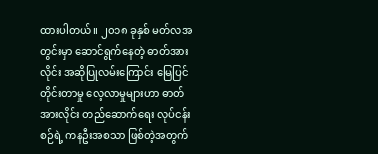ထားပါတယ်။ ၂၀၁၈ ခုနှစ် မတ်လအတွင်းမှာ ဆောင်ရွက်နေတဲ့ ဓာတ်အားလိုင်း အဆိုပြုလမ်းကြောင်း မြေပြင်တိုင်းတာမှု လေ့လာမှုများဟာ ဓာတ်အားလိုင်း တည်ဆောက်ရေး လုပ်ငန်းစဉ်ရဲ့ ကနဦးအစသာ ဖြစ်တဲ့အတွက်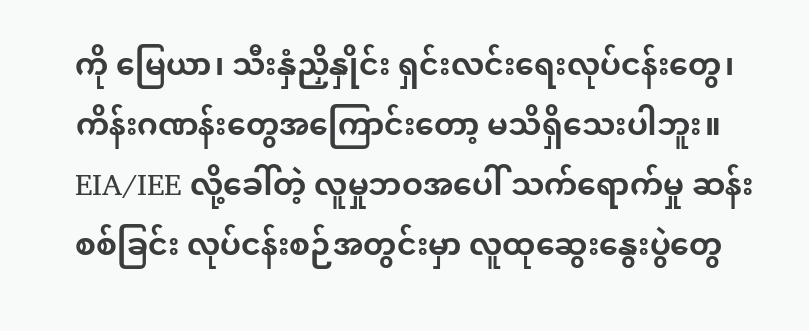ကို မြေယာ၊ သီးနှံညှိနှိုင်း ရှင်းလင်းရေးလုပ်ငန်းတွေ၊ ကိန်းဂဏန်းတွေအကြောင်းတော့ မသိရှိသေးပါဘူး။ EIA/IEE လို့ခေါ်တဲ့ လူမှုဘဝအပေါ် သက်ရောက်မှု ဆန်းစစ်ခြင်း လုပ်ငန်းစဉ်အတွင်းမှာ လူထုဆွေးနွေးပွဲတွေ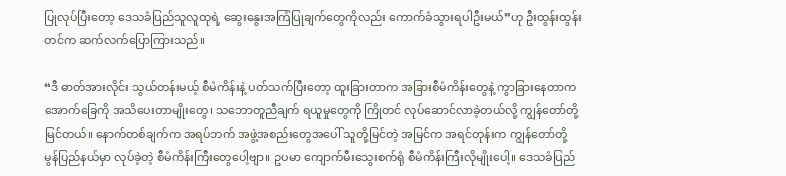ပြုလုပ်ပြီးတော့ ဒေသခံပြည်သူလူထုရဲ့ ဆွေးနွေးအကြံပြုချက်တွေကိုလည်း ကောက်ခံသွားရပါဦးမယ်”ဟု ဦးထွန်းထွန်းတင်က ဆက်လက်ပြောကြားသည်။

“ဒီ ဓာတ်အားလိုင်း သွယ်တန်းမယ့် စီမံကိန်းနဲ့ ပတ်သက်ပြီးတော့ ထူးခြားတာက အခြားစီမံကိန်းတွေနဲ့ ကွာခြားနေတာက အောက်ခြေကို အသိပေးတာမျိုးတွေ၊ သဘောတူညီချက် ရယူမှုတွေကို ကြိုတင် လုပ်ဆောင်လာခဲ့တယ်လို့ ကျွန်တော်တို့မြင်တယ်။ နောက်တစ်ချက်က အရပ်ဘက် အဖွဲ့အစည်းတွေအပေါ် သူတို့မြင်တဲ့ အမြင်က အရင်တုန်းက ကျွန်တော်တို့ မွန်ပြည်နယ်မှာ လုပ်ခဲ့တဲ့ စီမံကိန်းကြီးတွေပေါ့ဗျာ။ ဥပမာ ကျောက်မီးသွေးစက်ရုံ စီမံကိန်းကြီးလိုမျိုးပေါ့။ ဒေသခံပြည်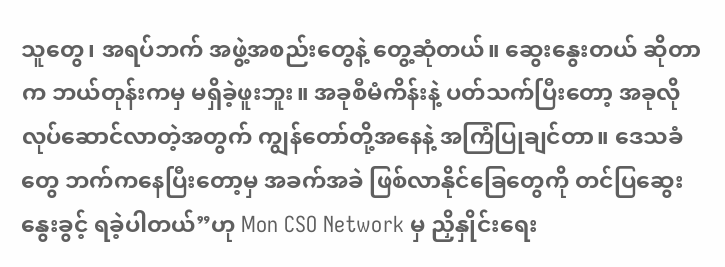သူတွေ၊ အရပ်ဘက် အဖွဲ့အစည်းတွေနဲ့ တွေ့ဆုံတယ်။ ဆွေးနွေးတယ် ဆိုတာက ဘယ်တုန်းကမှ မရှိခဲ့ဖူးဘူး။ အခုစီမံကိန်းနဲ့ ပတ်သက်ပြီးတော့ အခုလို လုပ်ဆောင်လာတဲ့အတွက် ကျွန်တော်တို့အနေနဲ့ အကြံပြုချင်တာ။ ဒေသခံတွေ ဘက်ကနေပြီးတော့မှ အခက်အခဲ ဖြစ်လာနိုင်ခြေတွေကို တင်ပြဆွေးနွေးခွင့် ရခဲ့ပါတယ်”ဟု Mon CSO Network မှ ညှိနှိုင်းရေး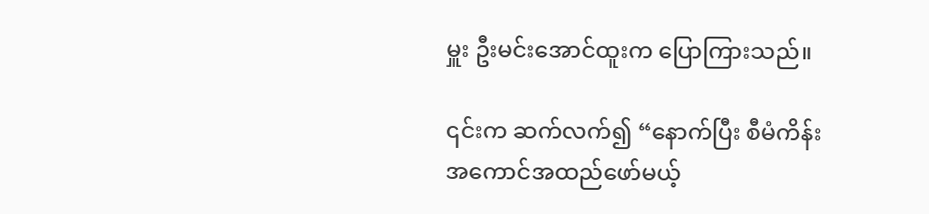မှူး ဦးမင်းအောင်ထူးက ပြောကြားသည်။

၎င်းက ဆက်လက်၍ “နောက်ပြီး စီမံကိန်း အကောင်အထည်ဖော်မယ့်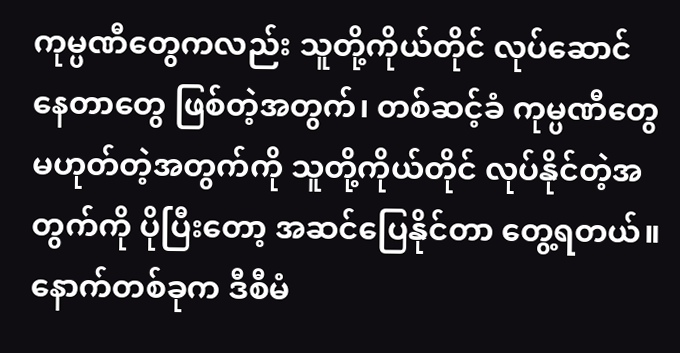ကုမ္ပဏီတွေကလည်း သူတို့ကိုယ်တိုင် လုပ်ဆောင်နေတာတွေ ဖြစ်တဲ့အတွက်၊ တစ်ဆင့်ခံ ကုမ္ပဏီတွေ မဟုတ်တဲ့အတွက်ကို သူတို့ကိုယ်တိုင် လုပ်နိုင်တဲ့အတွက်ကို ပိုပြီးတော့ အဆင်ပြေနိုင်တာ တွေ့ရတယ်။ နောက်တစ်ခုက ဒီစီမံ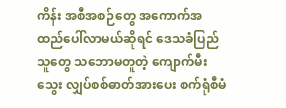ကိန်း အစီအစဉ်တွေ အကောက်အထည်ပေါ်လာမယ်ဆိုရင် ဒေသခံပြည်သူတွေ သဘောမတူတဲ့ ကျောက်မီးသွေး လျှပ်စစ်ဓာတ်အားပေး စက်ရုံစီမံ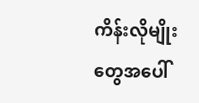ကိန်းလိုမျိုးတွေအပေါ်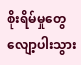စိုးရိမ်မှုတွေ လျော့ပါးသွား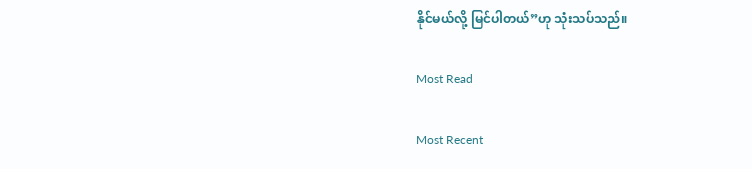နိုင်မယ်လို့ မြင်ပါတယ်”ဟု သုံးသပ်သည်။

Most Read

Most Recent